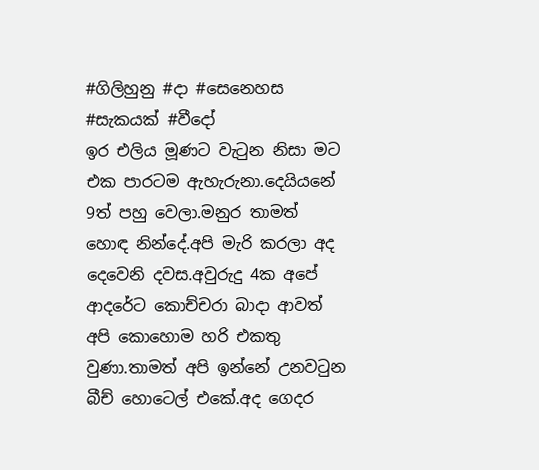#ගිලිහුනු #දා #සෙනෙහස #සැකයක් #වීදෝ
ඉර එලිය මූණට වැටුන නිසා මට එක පාරටම ඇහැරුනා.දෙයියනේ 9ත් පහු වෙලා.මනුර තාමත් හොඳ නින්දේ.අපි මැරි කරලා අද දෙවෙනි දවස.අවුරුදු 4ක අපේ ආදරේට කොච්චරා බාදා ආවත් අපි කොහොම හරි එකතු වුණා.තාමත් අපි ඉන්නේ උනවටුන බීච් හොටෙල් එකේ.අද ගෙදර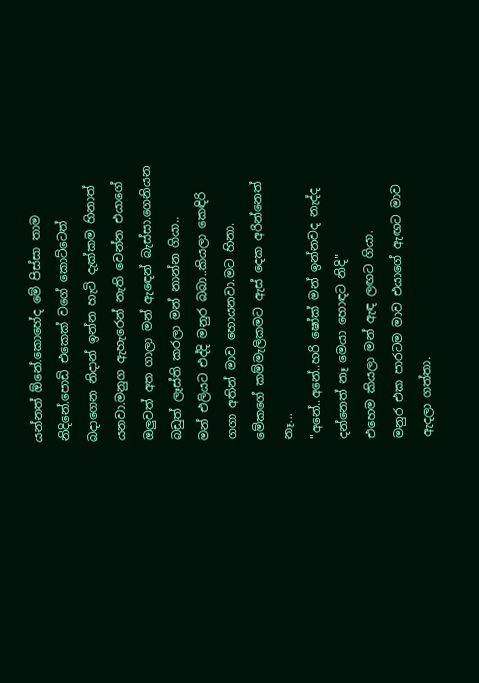යන්නත් ඕනේ.කොහේද මේ පිස්සා තාම නිදිනේ.පොඩි එකෙක් වගේ කොට්ටෙත් බදාගෙන නිදාන් ඉන්න හැටි දැක්කම හිනාත් යනවා.මනුග ඇහැරෙන් නැති වෙන්න එයාගේ ඔලුවත් අත ගාලා මන් ඇඳෙන් බැස්සා.ගෙනියන බඩුත් ලෑස්ති කරලා මන් නාන්න ගියා..
මන් එලියට එද්දි මනුර බබා..කියලා කෙඳිරි ගගා අතින් මාව හොයනවා.මට හිනා.
මේකගේ කම්මැලිකමට ඇස් දෙක අරින්නෙත් නෑ...
"අනේ..අනේ..හරි ෂෝක් මන් ඉන්නවද නැද්ද දන්නෙත් නෑ මෙයා හොඳට නිදි"
එහෙම කියලා මන් ඇඳ ලඟට ගියා.
මනුර එක පාරටම මාව එයාගේ ඇඟට මාව ඇදලා ගත්තා.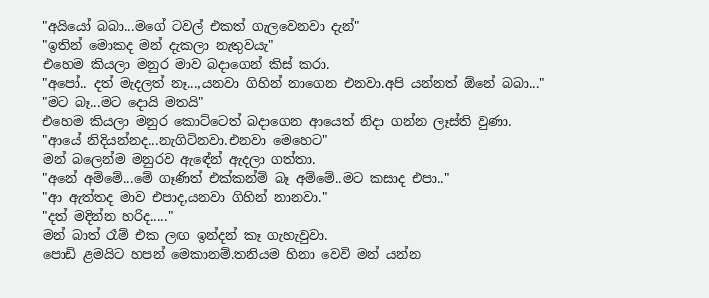"අයියෝ බබා...මගේ ටවල් එකත් ගැලවෙනවා දැන්"
"ඉතින් මොකද මන් දැකලා නැතුවයැ"
එහෙම කියලා මනුර මාව බදාගෙන් කිස් කරා.
"අපෝ.. දත් මැදලත් නෑ...,යනවා ගිහින් නාගෙන එනවා.අපි යන්නත් ඕනේ බබා..."
"මට බෑ...මට දොයි මතයි"
එහෙම කියලා මනුර කොට්ටෙත් බදාගෙන ආයෙත් නිදා ගන්න ලෑස්ති වුණා.
"ආයේ නිදියන්නද...නැගිටිනවා.එනවා මෙහෙට"
මන් බලෙන්ම මනුරව ඇඳේන් ඇදලා ගත්තා.
"අනේ අම්මේ...මේ ගෑණිත් එක්කන්ම් බෑ අම්මේ..මට කසාද එපා.."
"ආ ඇත්තද මාව එපාද,යනවා ගිහින් නානවා."
"දත් මදින්න හරිද....."
මන් බාත් රෑම් එක ලඟ ඉන්දන් කෑ ගැහැවුවා.
පොඩි ළමයිට හපන් මෙකානම්.තනියම හිනා වෙවි මන් යන්න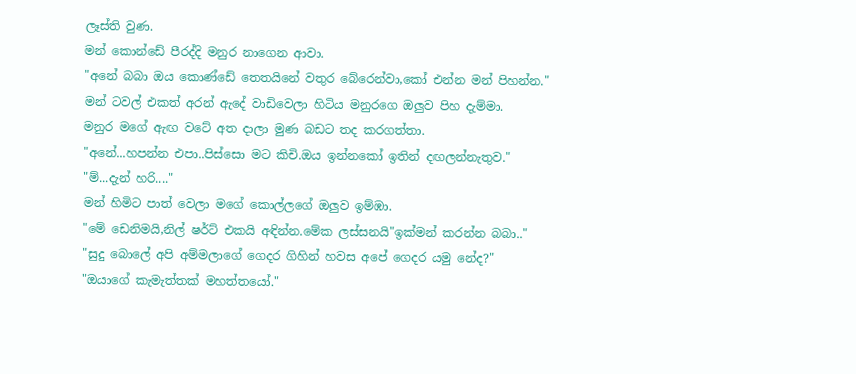ලෑස්ති වුණ.
මන් කොන්ඩේ පීරද්දි මනුර නාගෙන ආවා.
"අනේ බබා ඔය කොණ්ඩේ තෙතයිනේ වතුර බේරෙන්වා,කෝ එන්න මන් පිහන්න."
මන් ටවල් එකත් අරන් ඇදේ වාඩිවෙලා හිටිය මනුරගෙ ඔලුව පිහ දැම්මා.
මනුර මගේ ඇඟ වටේ අත දාලා මුණ බඩට තද කරගත්තා.
"අනේ...හපන්න එපා..පිස්සො මට කිචි.ඔය ඉන්නකෝ ඉතින් දඟලන්නැතුව."
"ම්...දැන් හරි...."
මන් හිමිට පාත් වෙලා මගේ කොල්ලගේ ඔලුව ඉම්ඹා.
"මේ ඩෙනිමයි,නිල් ෂර්ට් එකයි අඳින්න.මේක ලස්සනයි"ඉක්මන් කරන්න බබා.."
"සුදු බොලේ අපි අම්මලාගේ ගෙදර ගිහින් හවස අපේ ගෙදර යමු නේද?"
"ඔයාගේ කැමැත්තක් මහත්තයෝ."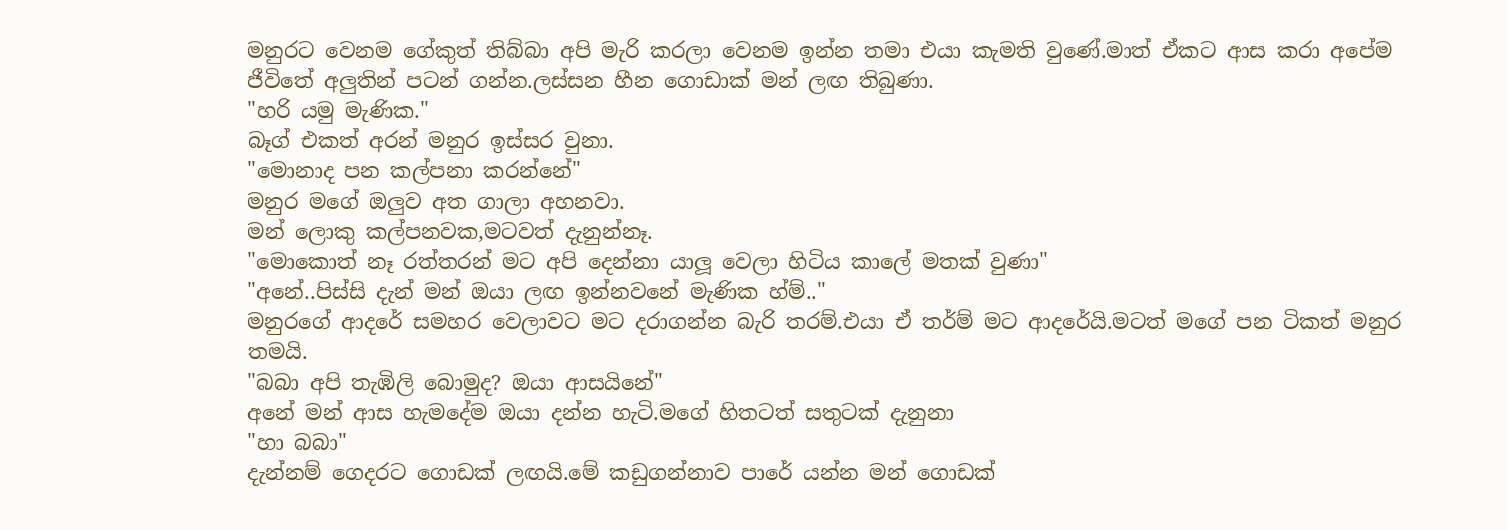මනුරට වෙනම ගේකුත් තිබ්බා අපි මැරි කරලා වෙනම ඉන්න තමා එයා කැමති වුණේ.මාත් ඒකට ආස කරා අපේම ජීවිතේ අලුතින් පටන් ගන්න.ලස්සන හීන ගොඩාක් මන් ලඟ තිබුණා.
"හරි යමු මැණික."
බෑග් එකත් අරන් මනුර ඉස්සර වුනා.
"මොනාද පන කල්පනා කරන්නේ"
මනුර මගේ ඔලුව අත ගාලා අහනවා.
මන් ලොකු කල්පනවක,මටවත් දැනුන්නෑ.
"මොකොත් නෑ රත්තරන් මට අපි දෙන්නා යාලූ වෙලා හිටිය කාලේ මතක් වුණා"
"අනේ..පිස්සි දැන් මන් ඔයා ලඟ ඉන්නවනේ මැණික හ්ම්.."
මනුරගේ ආදරේ සමහර වෙලාවට මට දරාගන්න බැරි තරම්.එයා ඒ තර්ම් මට ආදරේයි.මටත් මගේ පන ටිකත් මනුර තමයි.
"බබා අපි තැඹිලි බොමුද? ඔයා ආසයිනේ"
අනේ මන් ආස හැමදේම ඔයා දන්න හැටි.මගේ හිතටත් සතුටක් දැනුනා
"හා බබා"
දැන්නම් ගෙදරට ගොඩක් ලඟයි.මේ කඩුගන්නාව පාරේ යන්න මන් ගොඩක්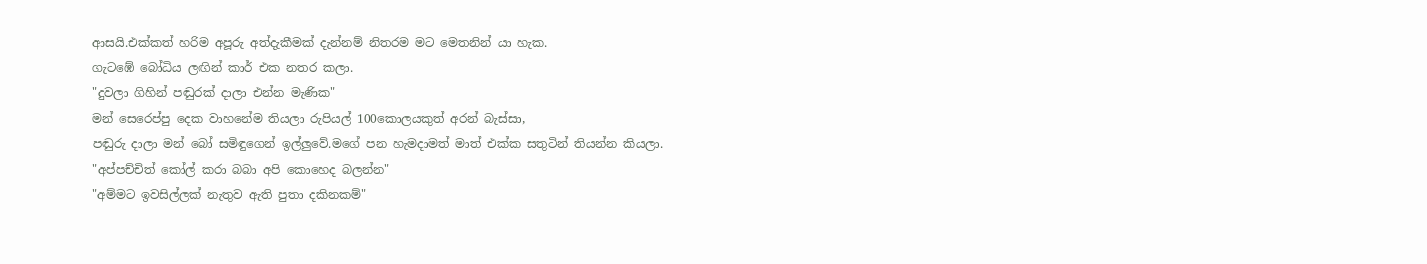ආසයි.එක්කත් හරිම අපූරු අත්දැකීමක් දැන්නම් නිතරම මට මෙතනින් යා හැක.
ගැටඹේ බෝධිය ලඟින් කාර් එක නතර කලා.
"දුවලා ගිහින් පඬුරක් දාලා එන්න මැණික"
මන් සෙරෙප්පු දෙක වාහනේම තියලා රුපියල් 100කොලයකුත් අරන් බැස්සා,
පඬුරු දාලා මන් බෝ සමිඳුගෙන් ඉල්ලුවේ.මගේ පන හැමදාමත් මාත් එක්ක සතුටින් තියන්න කියලා.
"අප්පච්චිත් කෝල් කරා බබා අපි කොහෙද බලන්න"
"අම්මට ඉවසිල්ලක් නැතුව ඇති පුතා දකිනකම්"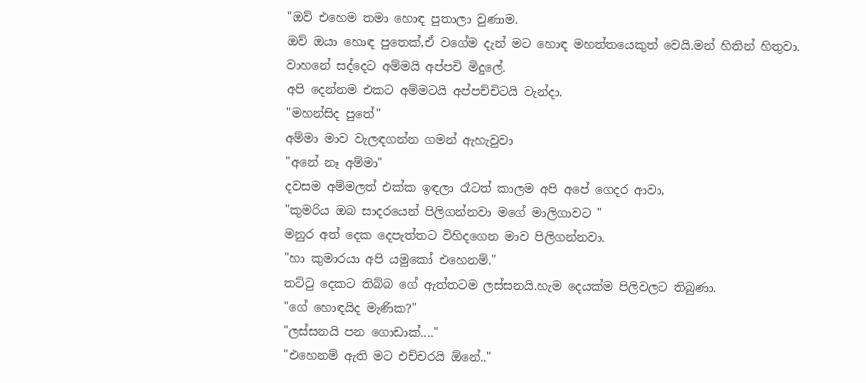"ඔව් එහෙම තමා හොඳ පුතාලා වුණාම.
ඔව් ඔයා හොඳ පුතෙක්,ඒ වගේම දැන් මට හොඳ මහත්තයෙකුත් වෙයි.මන් හිතින් හිතුවා.
වාහනේ සද්දෙට අම්මයි අප්පචි මිදුලේ.
අපි දෙන්නම එකට අම්මටයි අප්පච්චිටයි වැන්දා.
"මහන්සිද පුතේ"
අම්මා මාව වැලඳගන්න ගමන් ඇහැවුවා
"අනේ නෑ අම්මා"
දවසම අම්මලත් එක්ක ඉඳලා රෑටත් කාලම අපි අපේ ගෙදර ආවා,
"කුමරිය ඔබ සාදරයෙන් පිලිගන්නවා මගේ මාලිගාවට "
මනුර අත් දෙක දෙපැත්තට විහිදගෙන මාව පිලිගන්නවා.
"හා කුමාරයා අපි යමුකෝ එහෙනම්."
තට්ටු දෙකට තිබ්බ ගේ ඇත්තටම ලස්සනයි.හැම දෙයක්ම පිලිවලට තිබුණා.
"ගේ හොඳයිද මැණික?"
"ලස්සනයි පන ගොඩාක්...."
"එහෙනම් ඇති මට එච්චරයි ඕනේ.."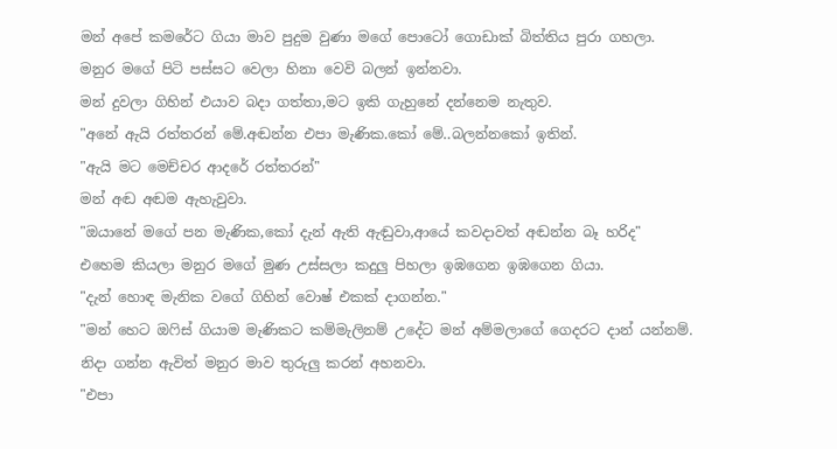මන් අපේ කමරේට ගියා මාව පුදුම වුණා මගේ පොටෝ ගොඩාක් බිත්තිය පුරා ගහලා.
මනුර මගේ පිටි පස්සට වෙලා හිනා වෙවි බලන් ඉන්නවා.
මන් දුවලා ගිහින් එයාව බදා ගත්තා,මට ඉකි ගැහුනේ දන්නෙම නැතුව.
"අනේ ඇයි රත්තරන් මේ.අඬන්න එපා මැණික.කෝ මේ..බලන්නකෝ ඉතින්.
"ඇයි මට මෙච්චර ආදරේ රත්තරන්"
මන් අඬ අඬම ඇහැවුවා.
"ඔයානේ මගේ පන මැණික,කෝ දැන් ඇති ඇඬුවා,ආයේ කවදාවත් අඬන්න බෑ හරිද"
එහෙම කියලා මනුර මගේ මුණ උස්සලා කදුලු පිහලා ඉඹගෙන ඉඹගෙන ගියා.
"දැන් හොඳ මැනික වගේ ගිහින් වොෂ් එකක් දාගන්න."
"මන් හෙට ඔෆිස් ගියාම මැණිකට කම්මැලිනම් උදේට මන් අම්මලාගේ ගෙදරට දාන් යන්නම්.
නිදා ගන්න ඇවිත් මනුර මාව තුරුලු කරන් අහනවා.
"එපා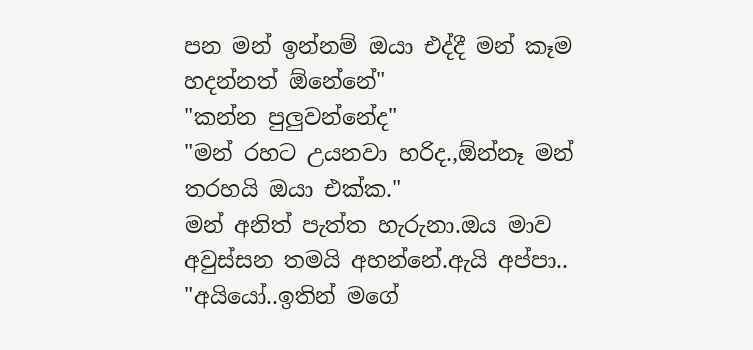පන මන් ඉන්නම් ඔයා එද්දී මන් කෑම හදන්නත් ඕනේනේ"
"කන්න පුලුවන්නේද"
"මන් රහට උයනවා හරිද.,ඕන්නෑ මන් තරහයි ඔයා එක්ක."
මන් අනිත් පැත්ත හැරුනා.ඔය මාව අවුස්සන තමයි අහන්නේ.ඇයි අප්පා..
"අයියෝ..ඉතින් මගේ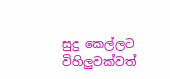සුදු කෙල්ලට විහිලුවක්වත්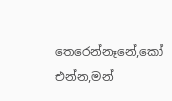තෙරෙන්නෑනේ,කෝ එන්න,මන්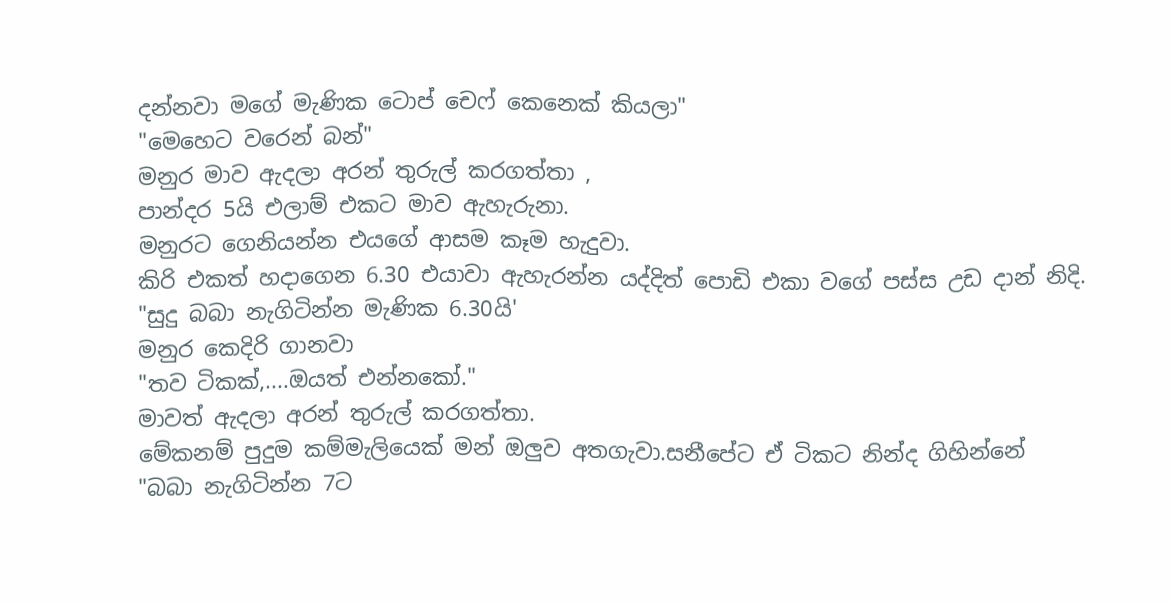දන්නවා මගේ මැණික ටොප් චෙෆ් කෙනෙක් කියලා"
"මෙහෙට වරෙන් බන්"
මනුර මාව ඇදලා අරන් තුරුල් කරගත්තා ,
පාන්දර 5යි එලාම් එකට මාව ඇහැරුනා.
මනුරට ගෙනියන්න එයගේ ආසම කෑම හැදුවා.
කිරි එකත් හදාගෙන 6.30 එයාවා ඇහැරන්න යද්දිත් පොඩි එකා වගේ පස්ස උඩ දාන් නිදි.
"සුදු බබා නැගිටින්න මැණික 6.30යි'
මනුර කෙදිරි ගානවා
"තව ටිකක්,....ඔයත් එන්නකෝ."
මාවත් ඇදලා අරන් තුරුල් කරගත්තා.
මේකනම් පුදුම කම්මැලියෙක් මන් ඔලුව අතගැවා.සනීපේට ඒ ටිකට නින්ද ගිහින්නේ
"බබා නැගිටින්න 7ට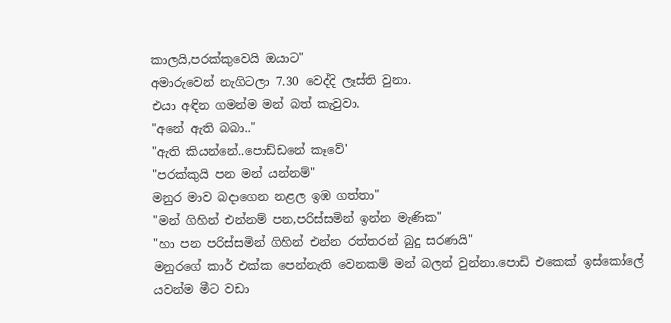කාලයි,පරක්කුවෙයි ඔයාට"
අමාරුවෙන් නැගිටලා 7.30 වෙද්දි ලෑස්ති වුනා.
එයා අඳින ගමන්ම මන් බත් කැවුවා.
"අනේ ඇති බබා.."
"ඇති කියන්නේ..පොඩ්ඩනේ කෑවේ'
"පරක්කුයි පන මන් යන්නම්"
මනුර මාව බදාගෙන නළල ඉඹ ගත්තා"
"මන් ගිහින් එන්නම් පන,පරිස්සමින් ඉන්න මැණික"
"හා පන පරිස්සමින් ගිහින් එන්න රත්තරන් බුදු සරණයි"
මනුරගේ කාර් එක්ක පෙන්නැති වෙනකම් මන් බලන් වුන්නා.පොඩි එකෙක් ඉස්කෝලේ යවන්ම මීට වඩා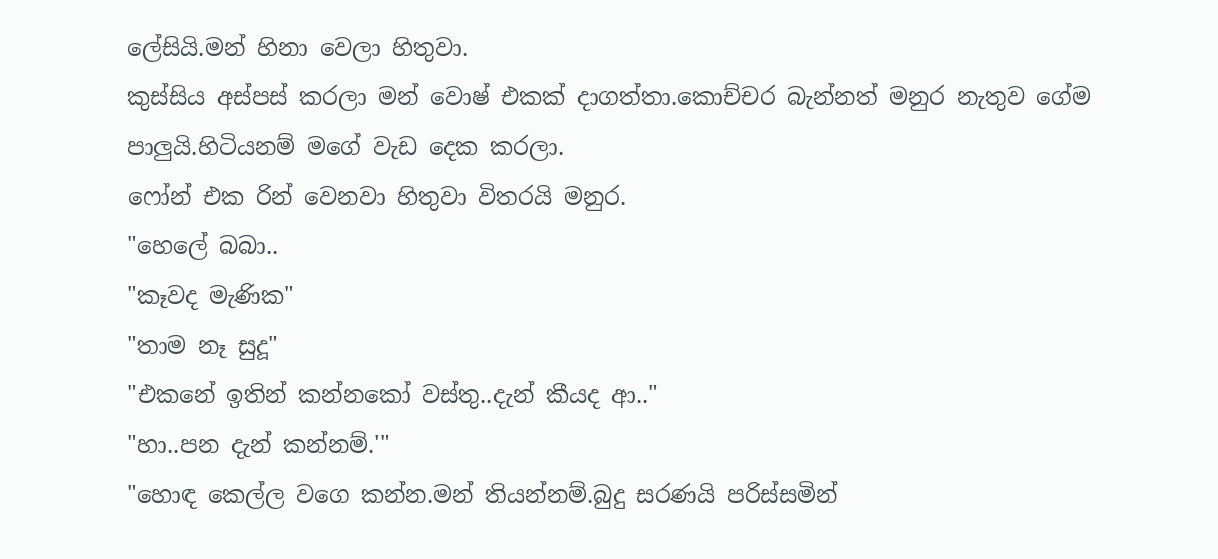ලේසියි.මන් හිනා වෙලා හිතුවා.
කුස්සිය අස්පස් කරලා මන් වොෂ් එකක් දාගත්තා.කොච්චර බැන්නත් මනුර නැතුව ගේම පාලුයි.හිටියනම් මගේ වැඩ දෙක කරලා.
ෆෝන් එක රින් වෙනවා හිතුවා විතරයි මනුර.
"හෙලේ බබා..
"කෑවද මැණික"
"තාම නෑ සුදූ"
"එකනේ ඉතින් කන්නකෝ වස්තු..දැන් කීයද ආ.."
"හා..පන දැන් කන්නම්.'"
"හොඳ කෙල්ල වගෙ කන්න.මන් තියන්නම්.බුදු සරණයි පරිස්සමින්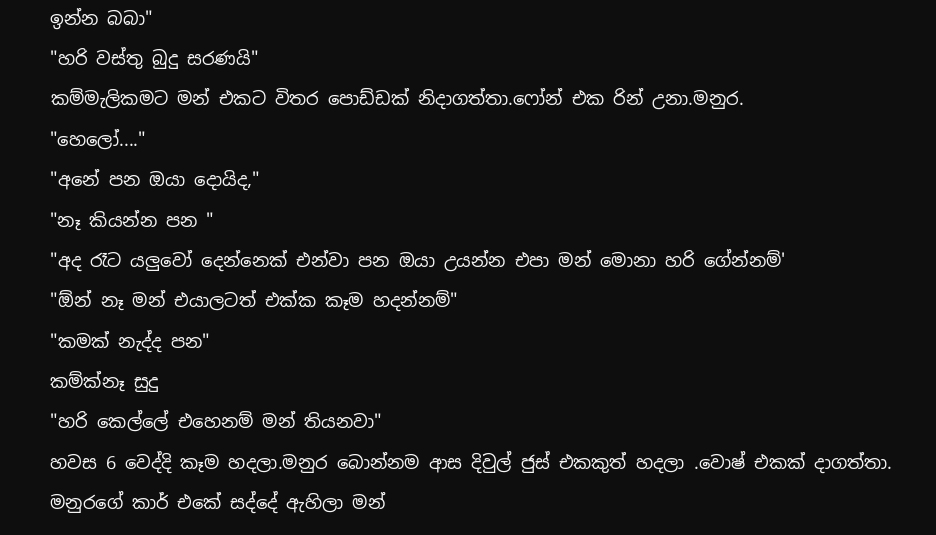ඉන්න බබා"
"හරි වස්තු බුදු සරණයි"
කම්මැලිකමට මන් එකට විතර පොඩ්ඩක් නිදාගත්තා.ෆෝන් එක රින් උනා.මනුර.
"හෙලෝ...."
"අනේ පන ඔයා දොයිද,"
"නෑ කියන්න පන "
"අද රෑට යලුවෝ දෙන්නෙක් එන්වා පන ඔයා උයන්න එපා මන් මොනා හරි ගේන්නම්'
"ඕන් නෑ මන් එයාලටත් එක්ක කෑම හදන්නම්"
"කමක් නැද්ද පන"
කම්ක්නෑ සුදු
"හරි කෙල්ලේ එහෙනම් මන් තියනවා"
හවස 6 වෙද්දි කෑම හදලා.මනුර බොන්නම ආස දිවුල් ජුස් එකකුත් හදලා .වොෂ් එකක් දාගත්තා.
මනුරගේ කාර් එකේ සද්දේ ඇහිලා මන්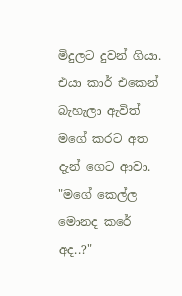මිදුලට දුවන් ගියා.
එයා කාර් එකෙන් බැහැලා ඇවිත් මගේ කරට අත දැන් ගෙට ආවා.
"මගේ කෙල්ල මොනද කරේ අද..?"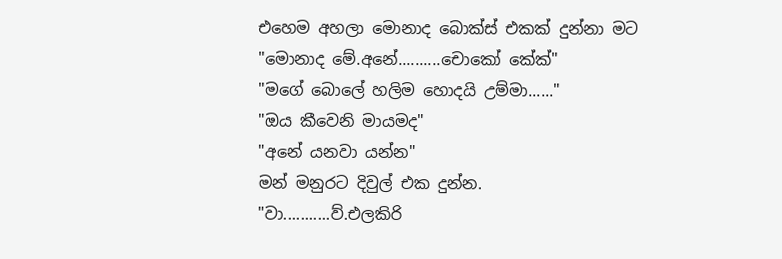එහෙම අහලා මොනාද බොක්ස් එකක් දුන්නා මට
"මොනාද මේ.අනේ..........චොකෝ කේක්"
"මගේ බොලේ හලිම හොදයි උම්මා......"
"ඔය කීවෙනි මායමද"
"අනේ යනවා යන්න"
මන් මනුරට දිවුල් එක දුන්න.
"වා...........ව්.එලකිරි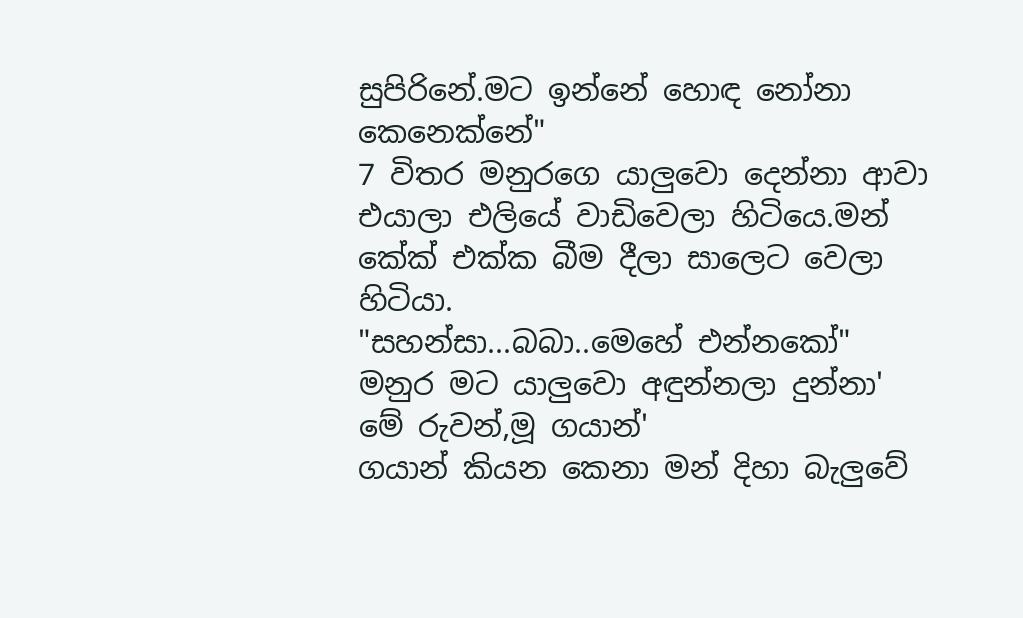සුපිරිනේ.මට ඉන්නේ හොඳ නෝනා කෙනෙක්නේ"
7 විතර මනුරගෙ යාලුවො දෙන්නා ආවා
එයාලා එලියේ වාඩිවෙලා හිටියෙ.මන් කේක් එක්ක බීම දීලා සාලෙට වෙලා හිටියා.
"සහන්සා...බබා..මෙහේ එන්නකෝ"
මනුර මට යාලුවො අඳුන්නලා දුන්නා'
මේ රුවන්,මූ ගයාන්'
ගයාන් කියන කෙනා මන් දිහා බැලුවේ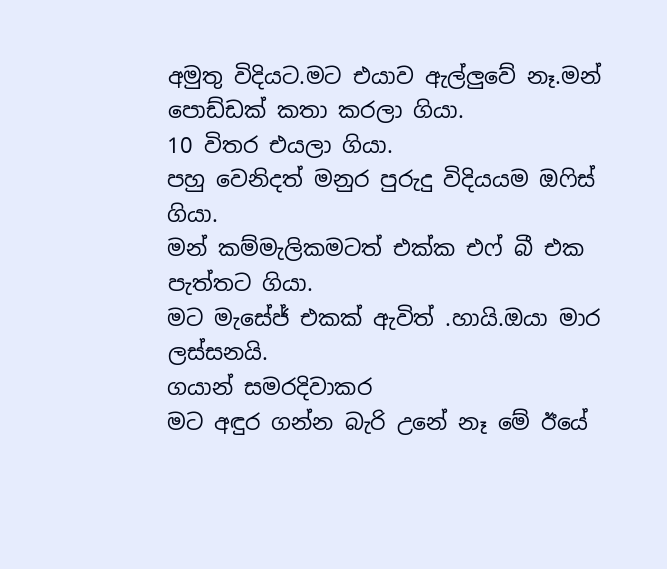අමුතු විදියට.මට එයාව ඇල්ලුවේ නෑ.මන් පොඩ්ඩක් කතා කරලා ගියා.
10 විතර එයලා ගියා.
පහු වෙනිදත් මනුර පුරුදු විදියයම ඔෆිස් ගියා.
මන් කම්මැලිකමටත් එක්ක එෆ් බී එක පැත්තට ගියා.
මට මැසේජ් එකක් ඇවිත් .හායි.ඔයා මාර ලස්සනයි.
ගයාන් සමරදිවාකර
මට අඳුර ගන්න බැරි උනේ නෑ මේ ඊයේ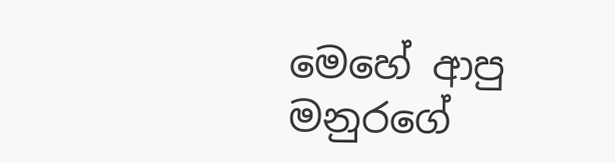මෙහේ ආපු මනුරගේ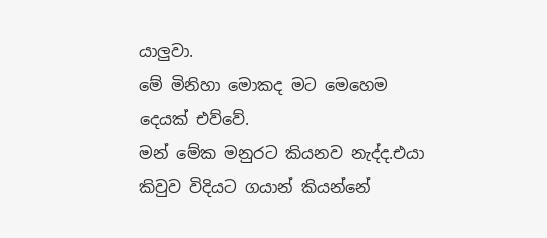යාලුවා.
මේ මිනිහා මොකද මට මෙහෙම දෙයක් එව්වේ.
මන් මේක මනුරට කියනව නැද්ද.එයා කිවුව විදියට ගයාන් කියන්නේ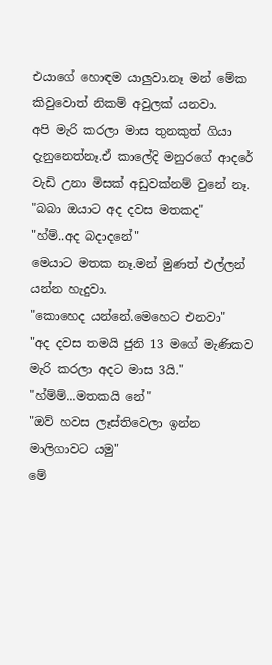එයාගේ හොඳම යාලුවා.නෑ මන් මේක කිවුවොත් නිකම් අවුලක් යනවා.
අපි මැරි කරලා මාස තුනකුත් ගියා දැනුනෙත්නෑ.ඒ කාලේදි මනුරගේ ආදරේ වැඩි උනා මිසක් අඩුවක්නම් වුනේ නෑ.
"බබා ඔයාට අද දවස මතකද"
"හ්ම්..අද බදාදනේ"
මෙයාට මතක නෑ.මන් මුණත් එල්ලන් යන්න හැදුවා.
"කොහෙද යන්නේ.මෙහෙට එනවා"
"අද දවස තමයි ජුනි 13 මගේ මැණිකව මැරි කරලා අදට මාස 3යි."
"හ්ම්ම්...මතකයි නේ"
"ඔව් හවස ලෑස්තිවෙලා ඉන්න මාලිගාවට යමු"
මේ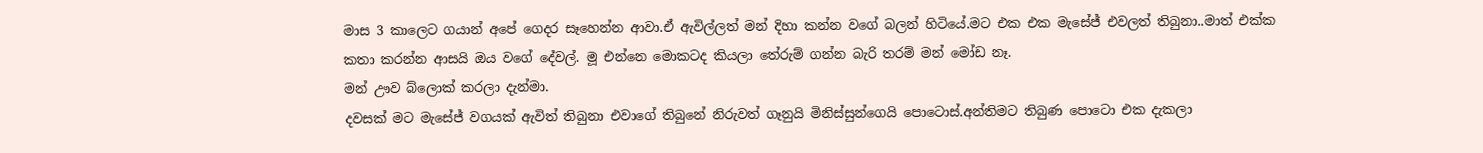මාස 3 කාලෙට ගයාන් අපේ ගෙදර සෑහෙන්න ආවා.ඒ ඇවිල්ලත් මන් දිහා කන්න වගේ බලන් හිටියේ.මට එක එක මැසේජ් එවලත් තිබුනා..මාත් එක්ක කතා කරන්න ආසයි ඔය වගේ දේවල්. මූ එන්නෙ මොකටද කියලා තේරුම් ගන්න බැරි තරම් මන් මෝඩ නෑ.
මන් ඌව බ්ලොක් කරලා දැන්මා.
දවසක් මට මැසේජ් වගයක් ඇවිත් තිබුනා එවාගේ තිබුනේ නිරුවත් ගෑනුයි මිනිස්සුන්ගෙයි පොටොස්.අන්තිමට තිබුණ පොටො එක දැකලා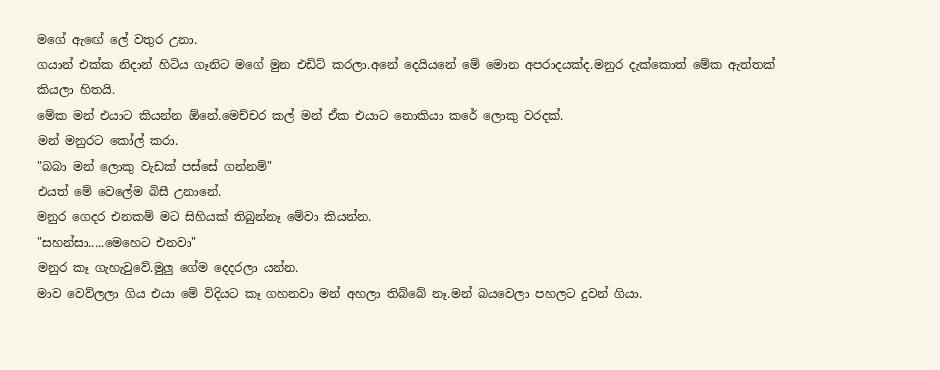මගේ ඇඟේ ලේ වතුර උනා.
ගයාන් එක්ක නිදාන් හිටිය ගෑනිට මගේ මුන එඩිට් කරලා.අනේ දෙයියනේ මේ මොන අපරාදයක්ද.මනුර දැක්කොත් මේක ඇත්තක් කියලා හිතයි.
මේක මන් එයාට කියන්න ඕනේ.මෙච්චර කල් මන් ඒක එයාට නොකියා කරේ ලොකු වරදක්.
මන් මනුරට කෝල් කරා.
"බබා මන් ලොකු වැඩක් පස්සේ ගන්නම්"
එයත් මේ වෙලේම බිසී උනානේ.
මනුර ගෙදර එනකම් මට සිහියක් තිබුන්නෑ මේවා කියන්න.
"සහන්සා.....මෙහෙට එනවා"
මනුර කෑ ගැහැවුවේ.මුලු ගේම දෙදරලා යන්න.
මාව වෙව්ලලා ගිය එයා මේ විදියට කෑ ගහනවා මන් අහලා තිබ්බේ නෑ.මන් බයවෙලා පහලට දුවන් ගියා.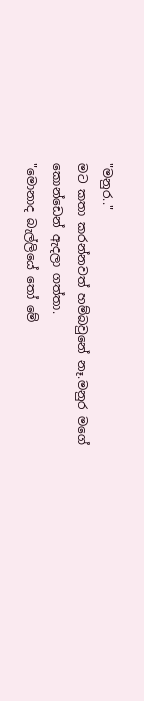"මනුර.."
මට කතා කරන්නවත් හම්බවුනේ නෑ.මනුර මගේ කොන්ඩෙන් ඇදලා ගත්තා.
"මොනාද බැල්ලියේ තෝ මේ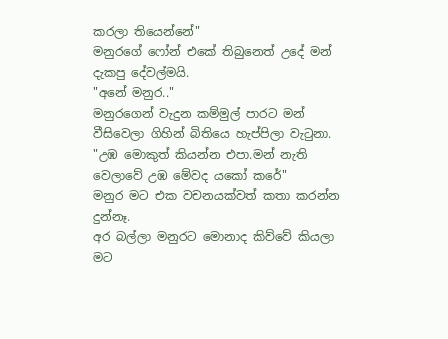කරලා තියෙන්නේ"
මනුරගේ ෆෝන් එකේ තිබුනෙත් උදේ මන් දැකපු දේවල්මයි.
"අනේ මනුර.."
මනුරගෙන් වැදුන කම්මුල් පාරට මන් වීසිවෙලා ගිහින් බිතියෙ හැප්පිලා වැටුනා.
"උඹ මොකුත් කියන්න එපා.මන් නැති වෙලාවේ උඹ මේවද යකෝ කරේ"
මනුර මට එක වචනයක්වත් කතා කරන්න දුන්නෑ.
අර බල්ලා මනුරට මොනාද කිව්වේ කියලා මට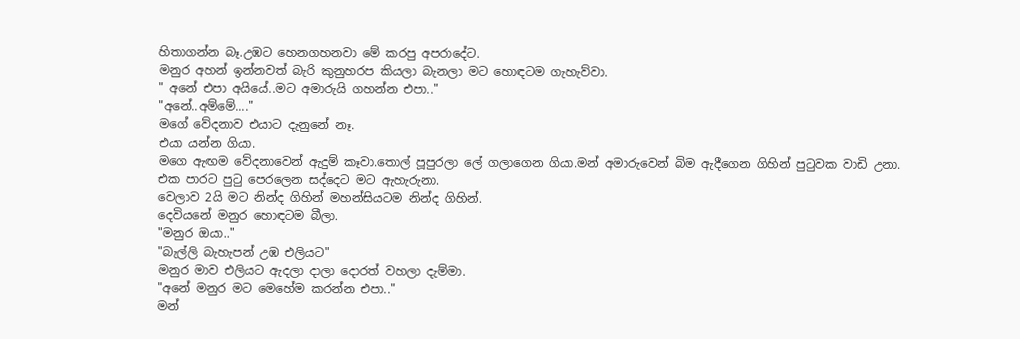හිතාගන්න බෑ.උඹට හෙනගහනවා මේ කරපු අපරාදේට.
මනුර අහන් ඉන්නවත් බැරි කුනුහරප කියලා බැනලා මට හොඳටම ගැහැව්වා.
" අනේ එපා අයියේ..මට අමාරුයි ගහන්න එපා.."
"අනේ..අම්මේ...."
මගේ වේදනාව එයාට දැනුනේ නෑ.
එයා යන්න ගියා.
මගෙ ඇඟම වේදනාවෙන් ඇදුම් කෑවා.තොල් පූපුරලා ලේ ගලාගෙන ගියා.මන් අමාරුවෙන් බිම ඇදීගෙන ගිහින් පුටුවක වාඩි උනා.
එක පාරට පුටු පෙරලෙන සද්දෙට මට ඇහැරුනා.
වෙලාව 2යි මට නින්ද ගිහින් මහන්සියටම නින්ද ගිහින්.
දෙවියනේ මනුර හොඳටම බීලා.
"මනුර ඔයා.."
"බැල්ලි බැහැපන් උඹ එලියට"
මනුර මාව එලියට ඇදලා දාලා දොරත් වහලා දැම්මා.
"අනේ මනුර මට මෙහේම කරන්න එපා.."
මන්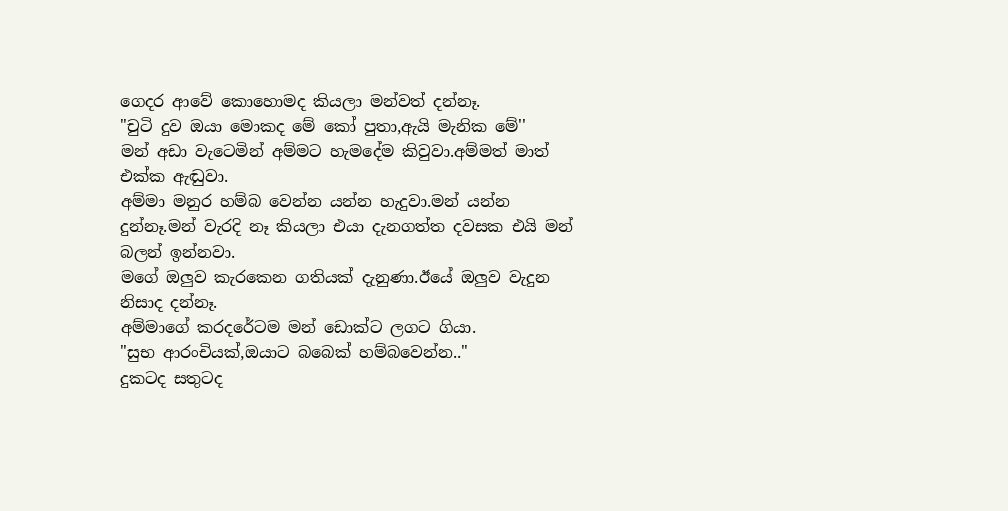ගෙදර ආවේ කොහොමද කියලා මන්වත් දන්නෑ.
"චුටි දුව ඔයා මොකද මේ කෝ පුතා,ඇයි මැනික මේ''
මන් අඩා වැටෙමින් අම්මට හැමදේම කිවුවා.අම්මත් මාත් එක්ක ඇඬුවා.
අම්මා මනුර හම්බ වෙන්න යන්න හැදුවා.මන් යන්න දුන්නෑ.මන් වැරදි නෑ කියලා එයා දැනගත්ත දවසක එයි මන් බලන් ඉන්නවා.
මගේ ඔලුව කැරකෙන ගතියක් දැනුණා.ඊයේ ඔලුව වැදුන නිසාද දන්නෑ.
අම්මාගේ කරදරේටම මන් ඩොක්ට ලගට ගියා.
"සුභ ආරංචියක්,ඔයාට බබෙක් හම්බවෙන්න.."
දුකටද සතුටද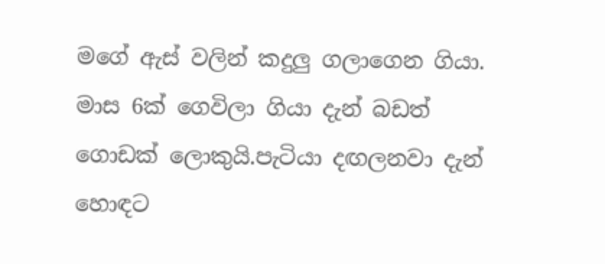මගේ ඇස් වලින් කදුලු ගලාගෙන ගියා.
මාස 6ක් ගෙවිලා ගියා දැන් බඩත් ගොඩක් ලොකුයි.පැටියා දඟලනවා දැන් හොඳට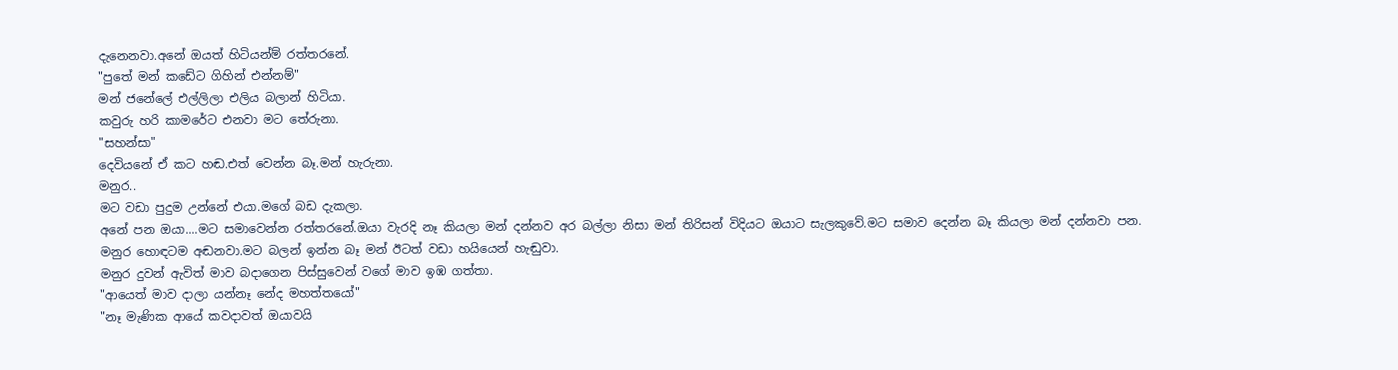දැනෙනවා.අනේ ඔයත් හිටියන්ම් රත්තරනේ.
"පුතේ මන් කඩේට ගිහින් එන්නම්"
මන් ජනේලේ එල්ලිලා එලිය බලාන් හිටියා.
කවුරු හරි කාමරේට එනවා මට තේරුනා.
"සහන්සා"
දෙවියනේ ඒ කට හඬ.එත් වෙන්න බෑ.මන් හැරුනා.
මනුර..
මට වඩා පුදුම උන්නේ එයා.මගේ බඩ දැකලා.
අනේ පන ඔයා....මට සමාවෙන්න රත්තරනේ.ඔයා වැරදි නෑ කියලා මන් දන්නව අර බල්ලා නිසා මන් තිරිසන් විදියට ඔයාට සැලකුවේ.මට සමාව දෙන්න බෑ කියලා මන් දන්නවා පන.
මනුර හොඳටම අඬනවා.මට බලන් ඉන්න බෑ මන් ඊටත් වඩා හයියෙන් හැඬුවා.
මනුර දුවන් ඇවිත් මාව බදාගෙන පිස්සුවෙන් වගේ මාව ඉඹ ගත්තා.
"ආයෙත් මාව දාලා යන්නෑ නේද මහත්තයෝ"
"නෑ මැණික ආයේ කවදාවත් ඔයාවයි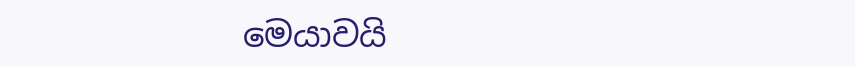මෙයාවයි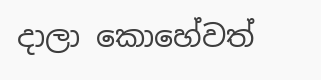දාලා කොහේවත්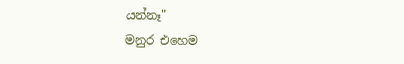යන්නෑ"
මනුර එහෙම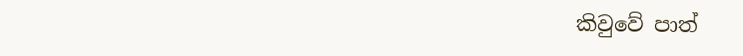කිවුවේ පාත්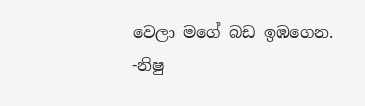වෙලා මගේ බඩ ඉඹගෙන.
-නිෂු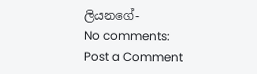ලියනගේ-
No comments:
Post a Comment